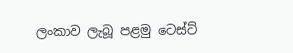ලංකාව ලැබූ පළමු ටෙස්ට්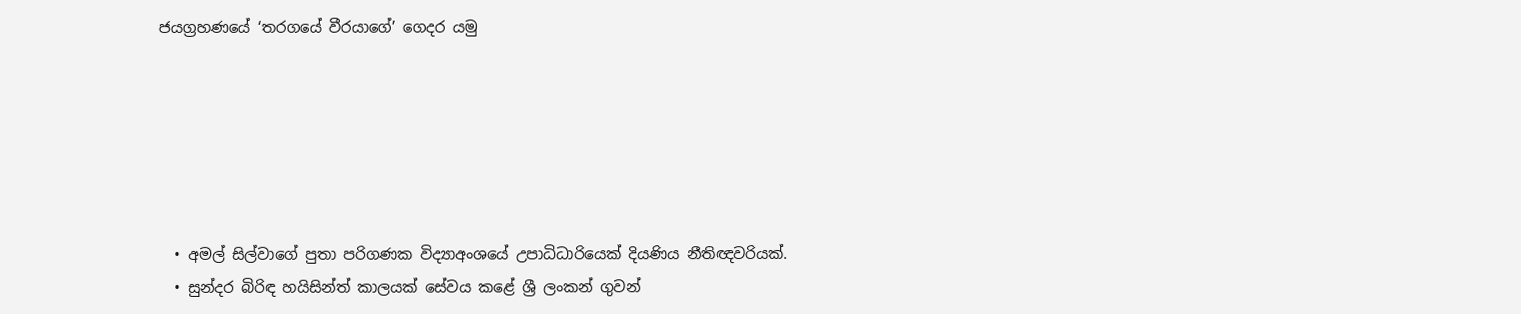ජයග්‍රහණයේ ‘තරගයේ වීරයාගේ’ ගෙදර යමු






  • අමල් සිල්වාගේ පුතා පරිගණක විද්‍යාඅංශයේ උපාධිධාරියෙක් දියණිය නීතිඥවරියක්.
  • සුන්දර බිරිඳ හයිසින්ත් කාලයක් සේවය කළේ ශ්‍රී ලංකන් ගුවන්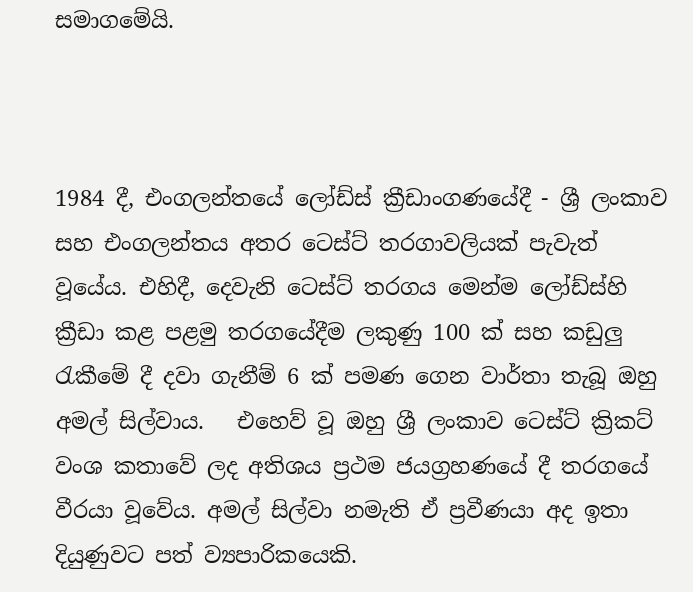සමාගමේයි.



1984 දී, එංගලන්තයේ ලෝඩ්ස් ක්‍රීඩාංගණයේදී - ශ්‍රී ලංකාව සහ එංගලන්තය අතර ටෙස්ට් තරගාවලියක් පැවැත් වූයේය. එහිදී, දෙවැනි ටෙස්ට් තරගය මෙන්ම ලෝඩ්ස්හි ක්‍රීඩා කළ පළමු තරගයේදීම ලකුණු 100 ක් සහ කඩුලු රැකීමේ දී දවා ගැනීම් 6 ක් පමණ ගෙන වාර්තා තැබූ ඔහු අමල් සිල්වාය.   එහෙව් වූ ඔහු ශ්‍රී ලංකාව ටෙස්ට් ක්‍රිකට් වංශ කතාවේ ලද අතිශය ප්‍රථම ජයග්‍රහණයේ දී තරගයේ වීරයා වූවේය. අමල් සිල්වා නමැති ඒ ප්‍රවීණයා අද ඉතා දියුණුවට පත් ව්‍යපාරිකයෙකි.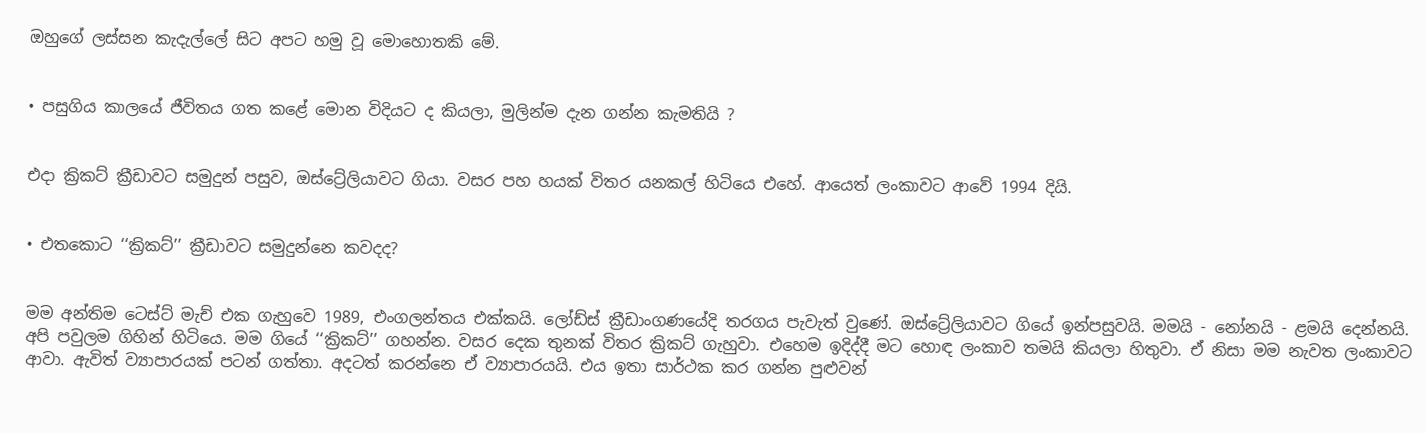ඔහුගේ ලස්සන කැදැල්ලේ සිට අපට හමු වූ මොහොතකි මේ.


• පසුගිය කාලයේ ජීවිතය ගත කළේ මොන විදියට ද කියලා, මුලින්ම දැන ගන්න කැමතියි ?


එද‌ා ක්‍රිකට් ක්‍රීඩාවට සමුදුන් පසුව, ඔස්ට්‍රේලියාවට ගියා. වසර පහ හයක් විතර යනකල් හිටියෙ එහේ. ආයෙත් ලංකාවට ආවේ 1994 දියි.


• එතකොට ‘‘ක්‍රිකට්’’ ක්‍රීඩාවට සමුදුන්නෙ කවදද?


මම අන්තිම ටෙස්ට් මැච් එක ගැහුවෙ 1989, එංගලන්තය එක්කයි. ලෝඩ්ස් ක්‍රීඩාංගණයේදි තරගය පැවැත් වුණේ. ඔස්ට්‍රේලියාවට ගියේ ඉන්පසුවයි. මමයි - නෝනයි - ළමයි දෙන්නයි. අපි පවුලම ගිහින් හිටියෙ. මම ගියේ ‘‘ක්‍රිකට්’’ ගහන්න. වසර දෙක තුනක් විතර ක්‍රිකට් ගැහුවා. එහෙම ඉදිද්දී මට හොඳ ලංකාව තමයි කියලා හිතුවා. ඒ නිසා මම නැවත ලංකාවට ආවා. ඇවිත් ව්‍යාපාරයක් පටන් ගත්තා. අදටත් කරන්නෙ ඒ ව්‍යාපාරයයි. එය ඉතා සාර්ථක කර ගන්න පුළුවන්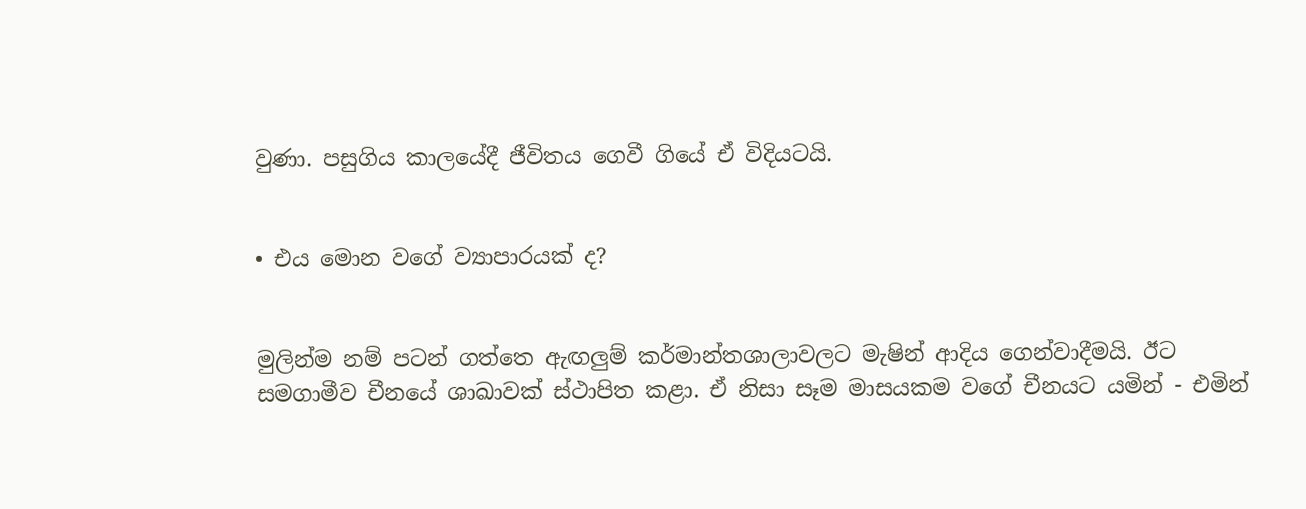වුණා. පසුගිය කාලයේදී ජීවිතය ගෙවී ගියේ ඒ විදියටයි.


• එය මොන වගේ ව්‍යාපාරයක් ද?


මුලින්ම නම් පටන් ගත්තෙ ඇඟලුම් කර්මාන්තශාලාවලට මැෂින් ආදිය ගෙන්වාදීමයි. ඊට සමගාමීව චීනයේ ශාඛාවක් ස්ථාපිත කළා. ඒ නිසා සෑම මාසයකම වගේ චීනයට යමින් - එමින්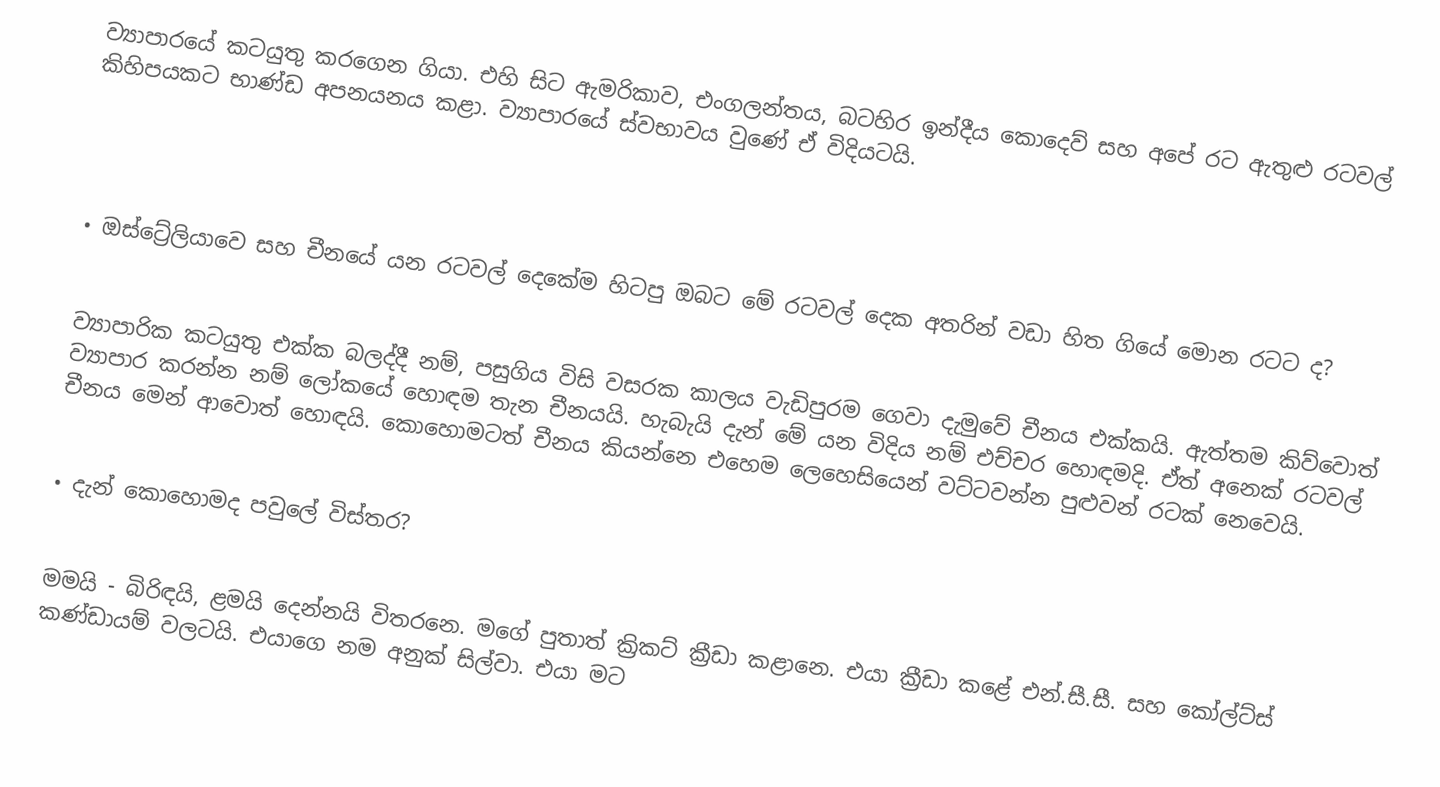ව්‍යාපාරයේ කටයුතු කරගෙන ගියා. එහි සිට ඇමරිකාව, එංගලන්තය, බටහිර ඉන්දීය කොදෙව් සහ අපේ රට ඇතුළු රටවල් කිහිපයකට භාණ්ඩ අපනයනය කළා. ව්‍යාපාරයේ ස්වභාවය වුණේ ඒ විදියටයි.




• ඔස්ට්‍රේලියාවෙ සහ චීනයේ යන රටවල් දෙකේම හිටපු ඔබට මේ රටවල් දෙක අතරින් වඩා හිත ගියේ මොන රටට ද?


ව්‍යාපාරික කටයුතු එක්ක බලද්දී නම්, පසුගිය විසි වසරක කාලය වැඩිපුරම ගෙවා දැමුවේ චීනය එක්කයි. ඇත්තම කිව්වොත් ව්‍යාපාර කරන්න නම් ලෝකයේ හොඳම තැන චීනයයි. හැබැයි දැන් මේ යන විදිය නම් එච්චර හොඳමදි. ඒත් අනෙක් රටවල් චීනය මෙන් ආවොත් හොඳයි. කොහොමටත් චීනය කියන්නෙ එහෙම ලෙහෙසියෙන් වට්ටවන්න පුළුවන් රටක් නෙවෙයි.


• දැන් කොහොමද පවුලේ විස්තර?


මමයි - බිරිඳයි, ළමයි දෙන්නයි විතරනෙ. මගේ පුතාත් ක්‍රිකට් ක්‍රීඩා කළානෙ. එයා ක්‍රීඩා කළේ එන්.සී.සී. සහ කෝල්ට්ස් කණ්ඩායම් වලටයි. එයාගෙ නම අනුක් සිල්වා. එයා මට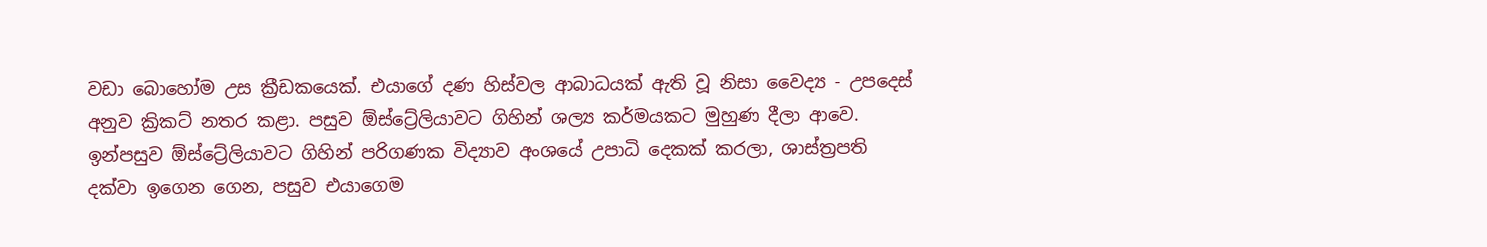වඩා බොහෝම උස ක්‍රීඩකයෙක්. එයාගේ දණ හිස්වල ආබාධයක් ඇති වූ නිසා වෛද්‍ය - උපදෙස් අනුව ක්‍රිකට් නතර කළා. පසුව ඕස්ට්‍රේලියාවට ගිහින් ශල්‍ය කර්මයකට මුහුණ දීලා ආවෙ. ඉන්පසුව ඕස්ට්‍රේලියාවට ගිහින් පරිගණක විද්‍යාව අංශයේ උපාධි දෙකක් කරලා, ශාස්ත්‍රපති දක්වා ඉගෙන ගෙන, පසුව එයාගෙම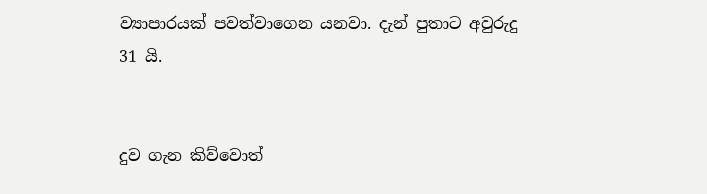ව්‍යාපාරයක් පවත්වාගෙන යනවා. දැන් පුතාට අවුරුදු 31 යි.


දුව ගැන කිව්වොත්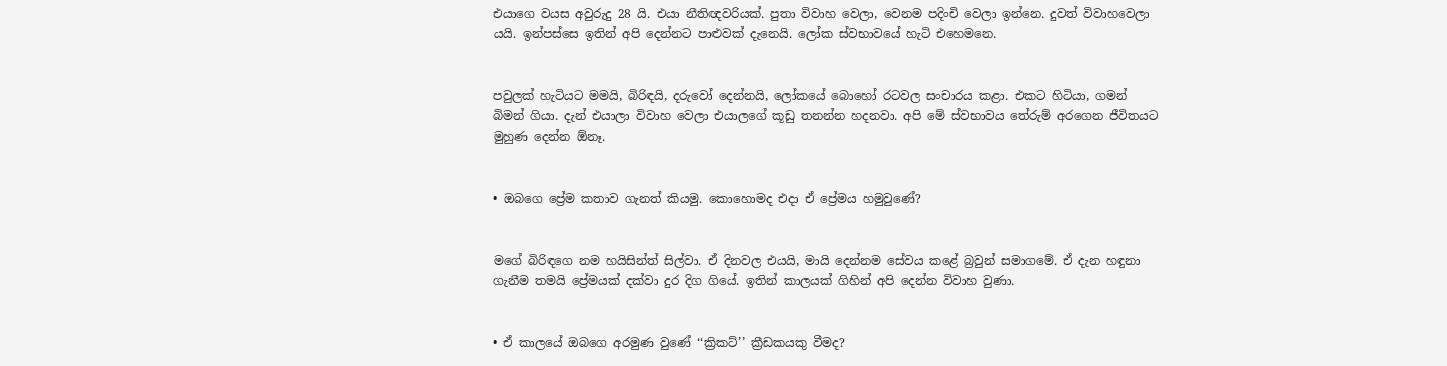එයාගෙ වයස අවුරුදු 28 යි. එයා නීතිඥවරියක්. පුතා විවාහ වෙලා, වෙනම පදිංචි වෙලා ඉන්නෙ. දුවත් විවාහවෙලා යයි. ඉන්පස්සෙ ඉතින් අපි දෙන්නට පාළුවක් දැනෙයි. ලෝක ස්වභාවයේ හැටි එහෙමනෙ.


පවුලක් හැටියට මමයි, බිරිඳයි, දරුවෝ දෙන්නයි, ලෝකයේ බොහෝ රටවල සංචාරය කළා. එකට හිටියා, ගමන් බිමන් ගියා. දැන් එයාලා විවාහ වෙලා එයාලගේ කූඩු තනන්න හදනවා. අපි මේ ස්වභාවය තේරුම් අරගෙන ජීවිතයට මුහුණ දෙන්න ඕනෑ.


• ඔබගෙ ප්‍රේම කතාව ගැනත් කියමු. කොහොමද එද‌ා ඒ ප්‍රේමය හමුවුණේ?


මගේ බිරිඳගෙ නම හයිසින්ත් සිල්වා. ඒ දිනවල එයයි, මායි දෙන්නම සේවය කළේ බ්‍රවුන් සමාගමේ. ඒ දැන හඳුනා ගැනීම තමයි ප්‍රේමයක් දක්වා දුර දිග ගියේ. ඉතින් කාලයක් ගිහින් අපි දෙන්න විවාහ වුණා.


• ඒ කාලයේ ඔබගෙ අරමුණ වුණේ ‘‘ක්‍රිකට්’’ ක්‍රීඩකයකු වීමද?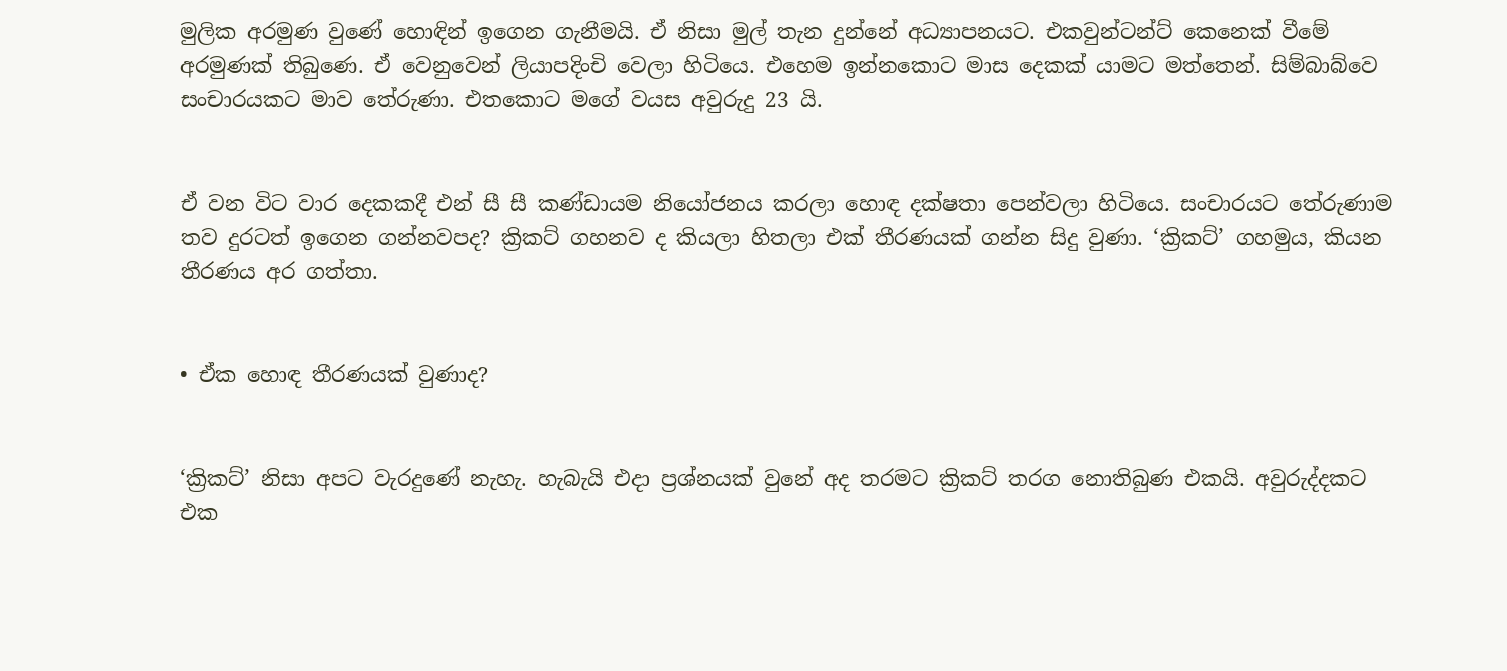මුලික අරමුණ වුණේ හොඳින් ඉගෙන ගැනීමයි. ඒ නිසා මුල් තැන දුන්නේ අධ්‍යාපනයට. එකවුන්ටන්ට් කෙනෙක් වීමේ අරමුණක් තිබුණෙ. ඒ වෙනුවෙන් ලියාපදිංචි වෙලා හිටියෙ. එහෙම ඉන්නකොට මාස දෙකක් යාමට මත්තෙන්. සිම්බාබ්වෙ සංචාරයකට මාව තේරුණා. එතකොට මගේ වයස අවුරුදු 23 යි.


ඒ වන විට වාර දෙකකදී එන් සී සී කණ්ඩායම නියෝජනය කරලා හොඳ දක්ෂතා පෙන්වලා හිටියෙ. සංචාරයට තේරුණාම තව දුරටත් ඉගෙන ගන්නවපද? ක්‍රිකට් ගහනව ද කියලා හිතලා එක් තීරණයක් ගන්න සිදු වුණා. ‘ක්‍රිකට්’ ගහමුය, කියන තීරණය අර ගත්තා.


• ඒක හොඳ තීරණයක් වුණාද?


‘ක්‍රිකට්’ නිසා අපට වැරදුණේ නැහැ. හැබැයි එද‌ා ප්‍රශ්නයක් වුනේ අද තරමට ක්‍රිකට් තරග නොතිබුණ එකයි. අවුරුද්දකට එක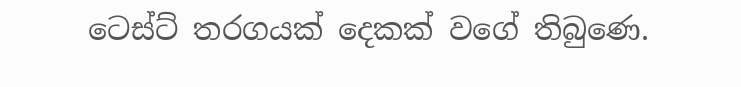ටෙස්ට් තරගයක් දෙකක් වගේ තිබුණෙ.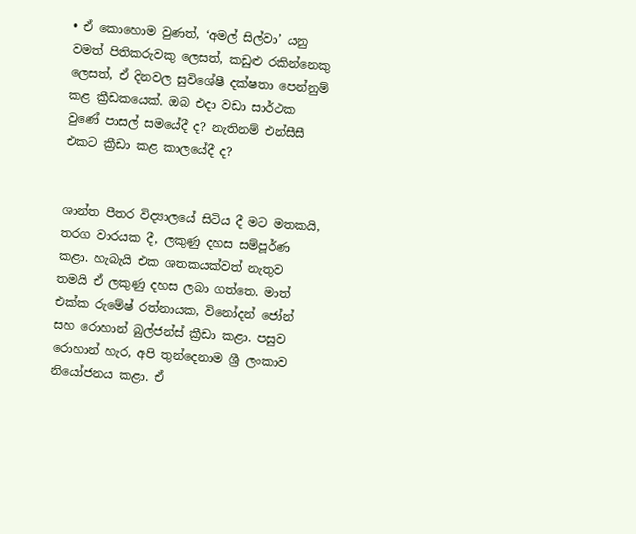• ඒ කොහොම වුණත්, ‘අමල් සිල්වා’ යනු වමත් පිතිකරුවකු ලෙසත්, කඩුළු රකින්නෙකු ලෙසත්, ඒ දිනවල සුවිශේෂී දක්ෂතා පෙන්නුම් කළ ක්‍රීඩකයෙක්. ඔබ එද‌ා වඩා සාර්ථක වුණේ පාසල් සමයේදී ද? නැතිනම් එන්සීසී එකට ක්‍රීඩා කළ කාලයේදී ද?


ශාන්ත පීතර විද්‍යාලයේ සිටිය දී මට මතකයි, තරග වාරයක දී, ලකුණු දහස සම්පූර්ණ කළා. හැබැයි එක ශතකයක්වත් නැතුව තමයි ඒ ලකුණු දහස ලබා ගත්තෙ. මාත් එක්ක රුමේෂ් රත්නායක, විනෝදන් ජෝන් සහ රොහාන් බුල්ජන්ස් ක්‍රීඩා කළා. පසුව රොහාන් හැර, අපි තුන්දෙනාම ශ්‍රී ලංකාව නියෝජනය කළා. ඒ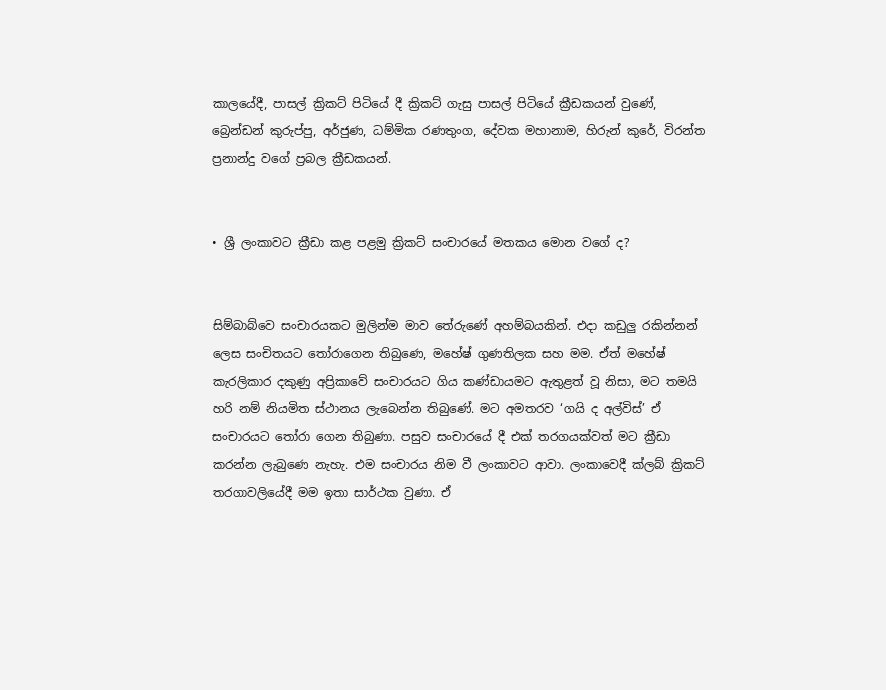කාලයේදී, පාසල් ක්‍රිකට් පිටියේ දී ක්‍රිකට් ගැසු පාසල් පිටියේ ක්‍රීඩකයන් වුණේ, බ්‍රෙන්ඩන් කුරුප්පු, අර්ජුණ, ධම්මික රණතුංග, දේවක මහානාම, හිරුන් කුරේ, විරන්ත ප්‍රනාන්දු වගේ ප්‍රබල ක්‍රීඩකයන්.


• ශ්‍රී ලංකාවට ක්‍රීඩා කළ පළමු ක්‍රිකට් සංචාරයේ මතකය මොන වගේ ද?


සිම්බාබ්වෙ සංචාරයකට මුලින්ම මාව තේරුණේ අහම්බයකින්. එද‌ා කඩුලු රකින්නන් ලෙස සංචිතයට තෝරාගෙන තිබුණෙ, මහේෂ් ගුණතිලක සහ මම. ඒත් මහේෂ් කැරලිකාර දකුණු අප්‍රිකාවේ සංචාරයට ගිය කණ්ඩායමට ඇතුළත් වූ නිසා, මට තමයි හරි නම් නියමිත ස්ථානය ලැබෙන්න තිබුණේ. මට අමතරව ‘ගයි ද අල්විස්’ ඒ සංචාරයට තෝරා ගෙන තිබුණා. පසුව සංචාරයේ දී එක් තරගයක්වත් මට ක්‍රීඩා කරන්න ලැබුණෙ නැහැ. එම සංචාරය නිම වී ලංකාවට ආවා. ලංකාවෙදී ක්ලබ් ක්‍රිකට් තරගාවලියේදී මම ඉතා සාර්ථක වුණා. ඒ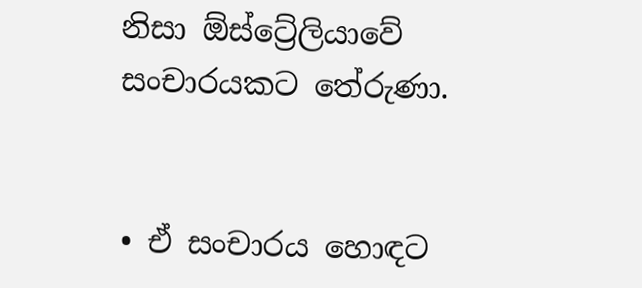නිසා ඕස්ට්‍රේලියාවේ සංචාරයකට තේරුණා.


• ඒ සංචාරය හොඳට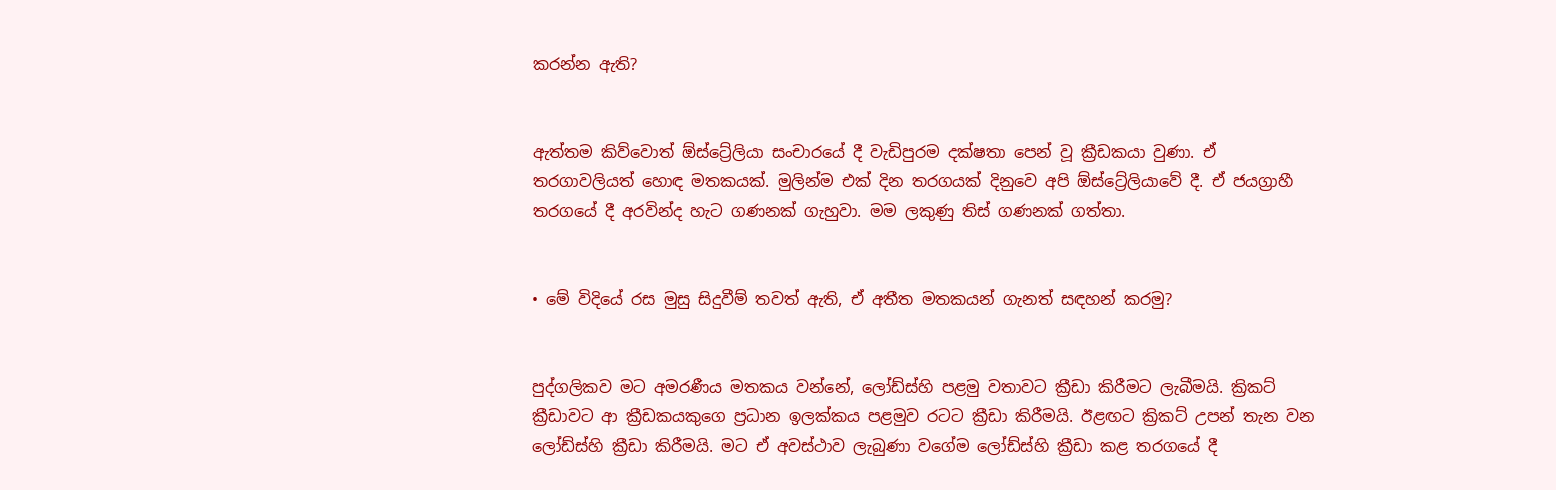කරන්න ඇති?


ඇත්තම කිව්වොත් ඕස්ට්‍රේලියා සංචාරයේ දී වැඩිපුරම දක්ෂතා පෙන් වූ ක්‍රීඩකයා වුණා. ඒ තරගාවලියත් හොඳ මතකයක්. මුලින්ම එක් දින තරගයක් දිනුවෙ අපි ඕස්ට්‍රේලියාවේ දී. ඒ ජයග්‍රාහී තරගයේ දී අරවින්ද හැට ගණනක් ගැහුවා. මම ලකුණු තිස් ගණනක් ගත්තා.


• මේ විදියේ රස මුසු සිදුවීම් තවත් ඇති, ඒ අතීත මතකයන් ගැනත් සඳහන් කරමු?


පුද්ගලිකව මට අමරණීය මතකය වන්නේ, ලෝඩ්ස්හි පළමු වතාවට ක්‍රීඩා කිරීමට ලැබීමයි. ක්‍රිකට් ක්‍රීඩාවට ආ ක්‍රීඩකයකුගෙ ප්‍රධාන ඉලක්කය පළමුව රටට ක්‍රීඩා කිරීමයි. ඊළඟට ක්‍රිකට් උපන් තැන වන ලෝඩ්ස්හි ක්‍රීඩා කිරීමයි. මට ඒ අවස්ථාව ලැබුණා වගේම ලෝඩ්ස්හි ක්‍රීඩා කළ තරගයේ දී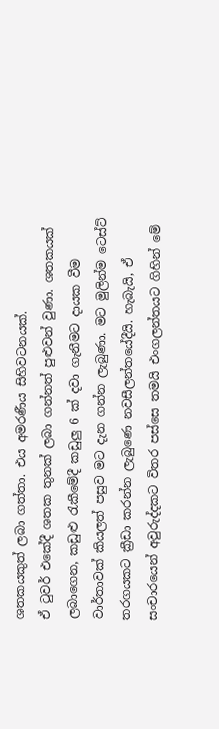ශතකයකුත් ලබා ගත්තා. එය අමරණීය සිහිවටනයක්.
ඒ ටුවර් එකේදී ශතක තුනක් ලබා ගන්නත් පුළුවන් වුණා. ශතකයක් ලබාගෙන, කඩුළු රැකීමේදී කඩුලු 6 ක් දවා ගැනීමට ද‌ායක වීම වාර්තාවක් කියලත් පසුව මට දැන ගන්න ලැබුණා. මට මුලින්ම ටෙස්ට් තරගයකට ක්‍රීඩා කරන්න ලැබුණෙ නවසීලන්තයේදීයි. හැබැයි, ඒ සංචාරයෙන් අවුරුද්දකට විතර පස්සෙ තමයි එංගලන්තයට ගිහින් මේ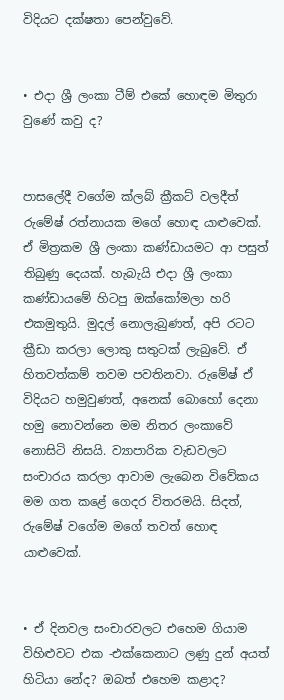විදියට දක්ෂතා පෙන්වුවේ.


• එද‌ා ශ්‍රී ලංකා ටීම් එකේ හොඳම මිතුරා වුණේ කවු ද?


පාසලේදී වගේම ක්ලබ් ක්‍රීකට් වලදීත් රුමේෂ් රත්නායක මගේ හොඳ යාළුවෙක්. ඒ මිත්‍රකම ශ්‍රී ලංකා කණ්ඩායමට ආ පසුත් තිබුණු දෙයක්. හැබැයි එද‌ා ශ්‍රී ලංකා කණ්ඩායමේ හිටපු ඔක්කෝමලා හරි එකමුතුයි. මුදල් නොලැබුණත්, අපි රටට ක්‍රීඩා කරලා ලොකු සතුටක් ලැබුවේ. ඒ හිතවත්කම් තවම පවතිනවා. රුමේෂ් ඒ විදියට හමුවුණත්, අනෙක් බොහෝ දෙනා හමු නොවන්නෙ මම නිතර ලංකාවේ නොසිටි නිසයි. ව්‍යාපාරික වැඩවලට සංචාරය කරලා ආවාම ලැබෙන විවේකය මම ගත කළේ ගෙදර විතරමයි. සිදත්, රුමේෂ් වගේම මගේ තවත් හොඳ යාළුවෙක්.


• ඒ දිනවල සංචාරවලට එහෙම ගියාම විහිළුවට එක -එක්කෙනාට ලණු දුන් අයත් හිටියා නේද? ඔබත් එහෙම කළාද?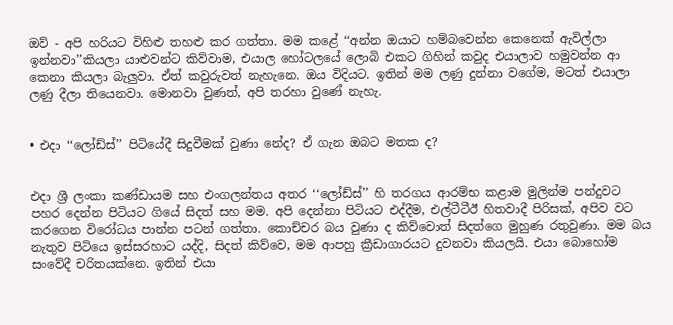ඔව් - අපි හරියට විහිළු තහළු කර ගත්තා. මම කළේ ‘‘අන්න ඔයාට හම්බවෙන්න කෙනෙක් ඇවිල්ලා ඉන්නවා’’කියලා යාළුවන්ට කිව්වාම, එයාල හෝටලයේ ලොබි එකට ගිහින් කවුද එයාලාව හමුවන්න ආ කෙනා කියලා බැලුවා. ඒත් කවුරුවත් නැහැනෙ. ඔය විදියට. ඉතින් මම ලණු දුන්නා වගේම, මටත් එයාලා ලණු දීලා තියෙනවා. මොනවා වුණත්, අපි තරහා වුණේ නැහැ.


• එද‌ා ‘‘ලෝඩ්ස්’’ පිටියේදී සිදුවීමක් වුණා නේද? ඒ ගැන ඔබට මතක ද?


එද‌ා ශ්‍රී ලංකා කණ්ඩායම සහ එංගලන්තය අතර ‘‘ලෝඩ්ස්’’ හි තරගය ආරම්භ කළාම මුලින්ම පන්දුවට පහර දෙන්න පිටියට ගියේ සිදත් සහ මම. අපි දෙන්නා පිටියට එද්දීම, එල්ටීටීඊ හිතවාදී පිරිසක්, අපිව වට කරගෙන විරෝධය පාන්න පටන් ගත්තා. කොච්චර බය වුණා ද කිව්වොත් සිදත්ගෙ මුහුණ රතුවුණා. මම බය නැතුව පිටියෙ ඉස්සරහාට යද්දි, සිදත් කිව්වෙ, මම ආපහු ක්‍රීඩාගාරයට දුවනවා කියලයි. එයා බොහෝම සංවේදී චරිතයක්නෙ. ඉතින් එයා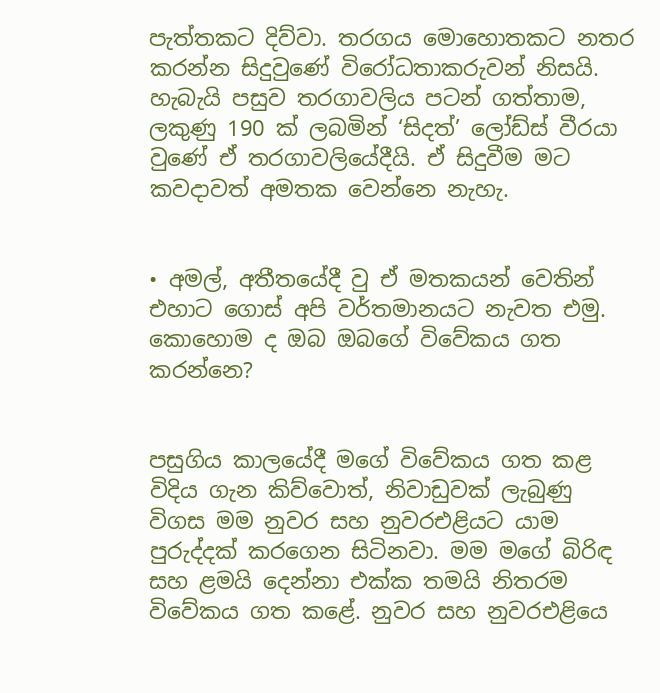පැත්තකට දිව්වා. තරගය මොහොතකට නතර කරන්න සිදුවුණේ විරෝධතාකරුවන් නිසයි. හැබැයි පසුව තරගාවලිය පටන් ගත්තාම, ලකුණු 190 ක් ලබමින් ‘සිදත්’ ලෝඩ්ස් වීරයා වුණේ ඒ තරගාවලියේදීයි. ඒ සිදුවීම මට කවද‌ාවත් අමතක වෙන්නෙ නැහැ.


• අමල්, අතීතයේදී වු ඒ මතකයන් වෙතින් එහාට ගොස් අපි වර්තමානයට නැවත එමු. කොහොම ද ඔබ ඔබගේ විවේකය ගත කරන්නෙ?


පසුගිය කාලයේදී මගේ විවේකය ගත කළ විදිය ගැන කිව්වොත්, නිවාඩුවක් ලැබුණු විගස මම නුවර සහ නුවරඑළියට යාම පුරුද්දක් කරගෙන සිටිනවා. මම මගේ බිරිඳ සහ ළමයි දෙන්නා එක්ක තමයි නිතරම විවේකය ගත කළේ. නුවර සහ නුවරඑළියෙ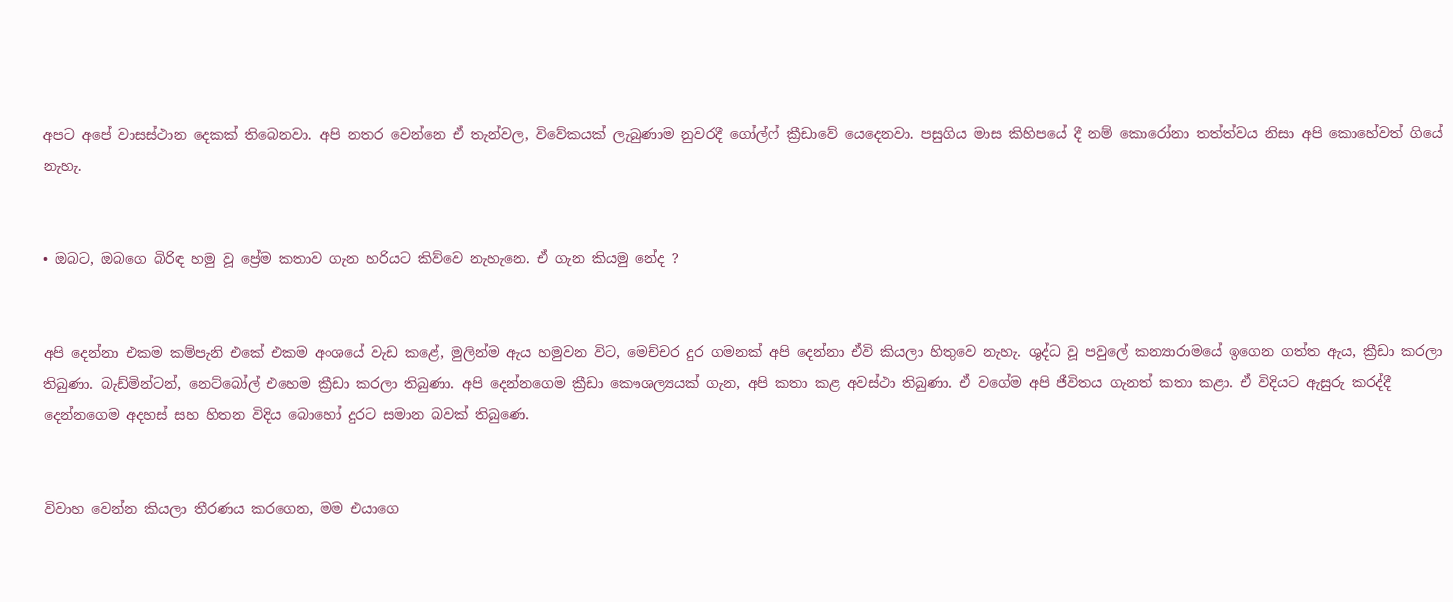අපට අපේ වාසස්ථාන දෙකක් තිබෙනවා. අපි නතර වෙන්නෙ ඒ තැන්වල, විවේකයක් ලැබුණාම නුවරදී ගෝල්ෆ් ක්‍රීඩාවේ යෙදෙනවා. පසුගිය මාස කිහිපයේ දී නම් කොරෝනා තත්ත්වය නිසා අපි කොහේවත් ගියේ නැහැ.


• ඔබට, ඔබගෙ බිරිඳ හමු වූ ප්‍රේම කතාව ගැන හරියට කිව්වෙ නැහැනෙ. ඒ ගැන කියමු නේද ?


අපි දෙන්නා එකම කම්පැනි එකේ එකම අංශයේ වැඩ කළේ, මුලින්ම ඇය හමුවන විට, මෙච්චර දුර ගමනක් අපි දෙන්නා ඒවි කියලා හිතුවෙ නැහැ. ශුද්ධ වූ පවුලේ කන්‍යාරාමයේ ඉගෙන ගත්ත ඇය, ක්‍රීඩා කරලා තිබුණා. බැඩ්මින්ටන්, නෙට්බෝල් එහෙම ක්‍රීඩා කරලා තිබුණා. අපි දෙන්නගෙම ක්‍රීඩා කෞශල්‍යයක් ගැන, අපි කතා කළ අවස්ථා තිබුණා. ඒ වගේම අපි ජීවිතය ගැනත් කතා කළා. ඒ විදියට ඇසුරු කරද්දී දෙන්නගෙම අදහස් සහ හිතන විදිය බොහෝ දුරට සමාන බවක් තිබුණෙ.


විවාහ වෙන්න කියලා තීරණය කරගෙන, මම එයාගෙ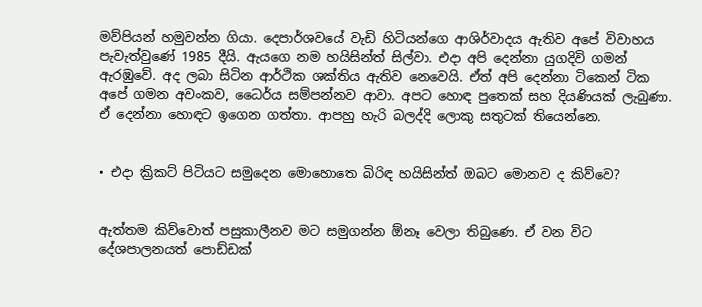මව්පියන් හමුවන්න ගියා. දෙපාර්ශවයේ වැඩි හිටියන්ගෙ ආශිර්වාදය ඇතිව අපේ විවාහය පැවැත්වුණේ 1985 දීයි. ඇයගෙ නම හයිසින්ත් සිල්වා. එද‌ා අපි දෙන්නා යුගදිවි ගමන් ඇරඹුවේ. අද ලබා සිටින ආර්ථික ශක්තිය ඇතිව නෙවෙයි. ඒත් අපි දෙන්නා ටිකෙන් ටික අපේ ගමන අවංකව, ධෛර්ය සම්පන්නව ආවා. අපට හොඳ පුතෙක් සහ දියණියක් ලැබුණා. ඒ දෙන්නා හොඳට ඉගෙන ගත්තා. ආපහු හැරි බලද්දි ලොකු සතුටක් තියෙන්නෙ.


• එද‌ා ක්‍රිකට් පිටියට සමුදෙන මොහොතෙ බිරිඳ හයිසින්ත් ඔබට මොනව ද කිව්වෙ?


ඇත්තම කිව්වොත් පසුකාලීනව මට සමුගන්න ඕනෑ වෙලා තිබුණෙ. ඒ වන විට දේශපාලනයත් පොඩ්ඩක්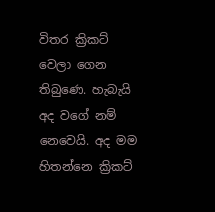විතර ක්‍රිකට් වෙලා ගෙන තිබුණෙ. හැබැයි අද වගේ නම් නෙවෙයි. අද මම හිතන්නෙ ක්‍රිකට්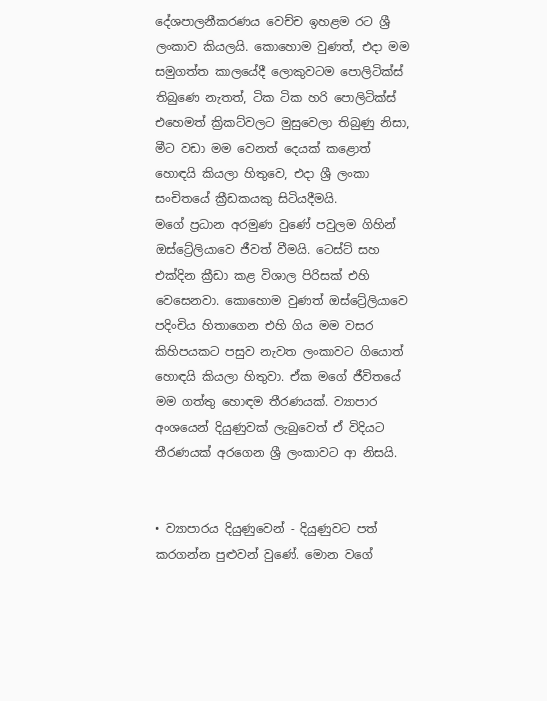දේශපාලනීකරණය වෙච්ච ඉහළම රට ශ්‍රී ලංකාව කියලයි. කොහොම වුණත්, එද‌ා මම සමුගත්ත කාලයේදී ලොකුවටම පොලිටික්ස් තිබුණෙ නැතත්, ටික ටික හරි පොලිටික්ස් එහෙමත් ක්‍රිකට්වලට මුසුවෙලා තිබුණු නිසා, මීට වඩා මම වෙනත් දෙයක් කළොත් හොඳයි කියලා හිතුවෙ, එදා ශ්‍රී ලංකා සංචිතයේ ක්‍රීඩකයකු සිටියදීමයි.
මගේ ප්‍රධාන අරමුණ වුණේ පවුලම ගිහින් ඔස්ට්‍රේලියාවෙ ජීවත් වීමයි. ටෙස්ට් සහ එක්දින ක්‍රීඩා කළ විශාල පිරිසක් එහි වෙසෙනවා. කොහොම වුණත් ඔස්ට්‍රේලියාවෙ පදිංචිය හිතාගෙන එහි ගිය මම වසර කිහිපයකට පසුව නැවත ලංකාවට ගියොත් හොඳයි කියලා හිතුවා. ඒක මගේ ජීවිතයේ මම ගත්තු හොඳම තීරණයක්. ව්‍යාපාර අංශයෙන් දියුණුවක් ලැබුවෙත් ඒ විදියට තීරණයක් අරගෙන ශ්‍රී ලංකාවට ආ නිසයි.


• ව්‍යාපාරය දියුණුවෙන් - දියුණුවට පත් කරගන්න පුළුවන් වුණේ. මොන වගේ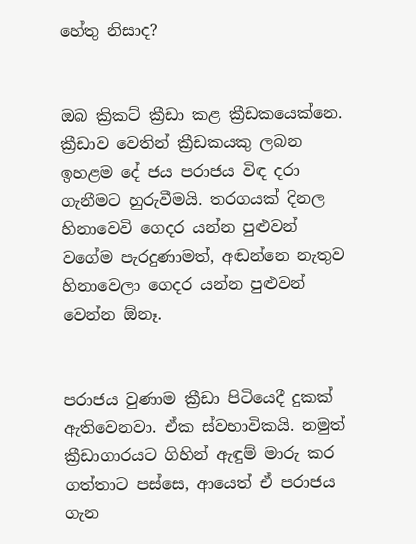හේතු නිසාද?


ඔබ ක්‍රිකට් ක්‍රීඩා කළ ක්‍රීඩකයෙක්නෙ. ක්‍රීඩාව වෙතින් ක්‍රීඩකයකු ලබන ඉහළම දේ ජය පරාජය විඳ දරා ගැනීමට හුරුවීමයි. තරගයක් දිනල හිනාවෙවි ගෙදර යන්න පුළුවන් වගේම පැරදුණාමත්, අඬන්නෙ නැතුව හිනාවෙලා ගෙදර යන්න පුළුවන් වෙන්න ඕනෑ.


පරාජය වුණාම ක්‍රීඩා පිටියෙදී දුකක් ඇතිවෙනවා. ඒක ස්වභාවිකයි. නමුත් ක්‍රීඩාගාරයට ගිහින් ඇඳුම් මාරු කර ගත්තාට පස්සෙ, ආයෙත් ඒ පරාජය ගැන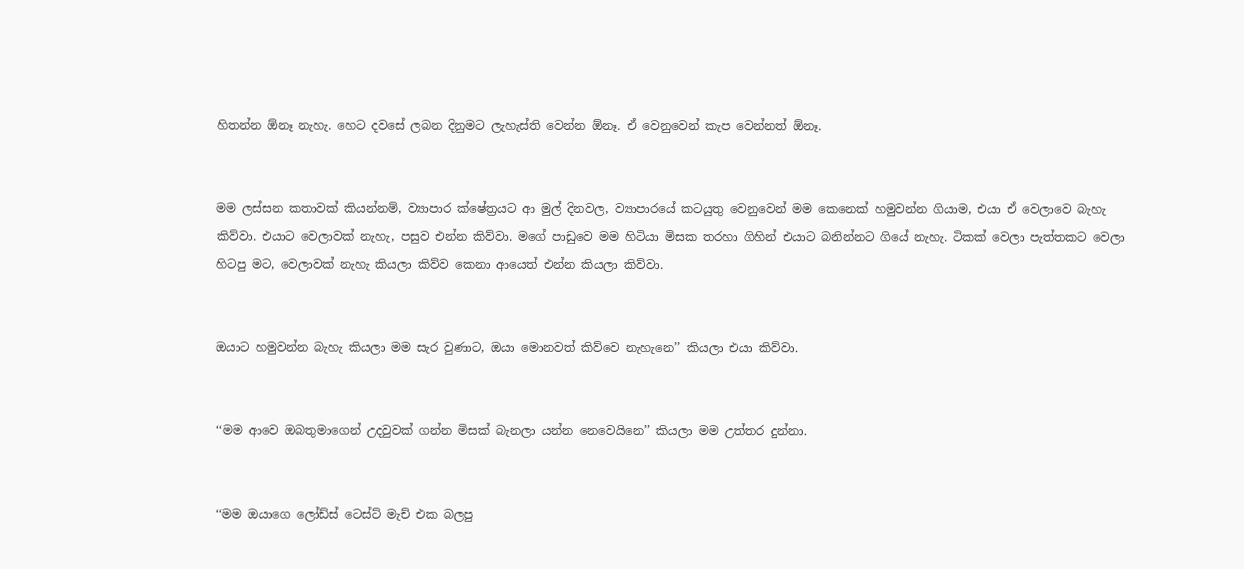හිතන්න ඕනෑ නැහැ. හෙට දවසේ ලබන දිනුමට ලැහැස්ති වෙන්න ඕනෑ. ඒ වෙනුවෙන් කැප වෙන්නත් ඕනෑ.


මම ලස්සන කතාවක් කියන්නම්, ව්‍යාපාර ක්ෂේත්‍රයට ආ මුල් දිනවල, ව්‍යාපාරයේ කටයුතු වෙනුවෙන් මම කෙනෙක් හමුවන්න ගියාම, එයා ඒ වෙලාවෙ බැහැ කිව්වා. එයාට වෙලාවක් නැහැ, පසුව එන්න කිව්වා. මගේ පාඩුවෙ මම හිටියා මිසක තරහා ගිහින් එයාට බනින්නට ගියේ නැහැ. ටිකක් වෙලා පැත්තකට වෙලා හිටපු මට, වෙලාවක් නැහැ කියලා කිව්ව කෙනා ආයෙත් එන්න කියලා කිව්වා.


ඔයාට හමුවන්න බැහැ කියලා මම සැර වුණාට, ඔයා මොනවත් කිව්වෙ නැහැනෙ’’ කියලා එයා කිව්වා.


‘‘මම ආවෙ ඔබතුමාගෙන් උදවුවක් ගන්න මිසක් බැනලා යන්න නෙවෙයිනෙ’’ කියලා මම උත්තර දුන්නා.


‘‘මම ඔයාගෙ ලෝඩ්ස් ටෙස්ට් මැච් එක බලපු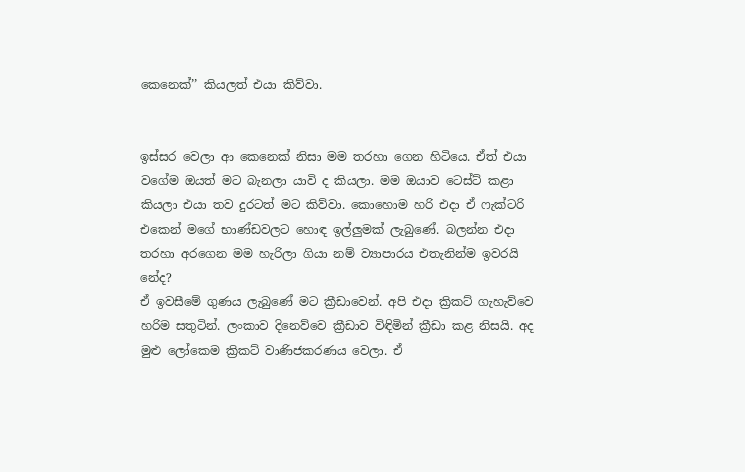කෙනෙක්’’ කියලත් එයා කිව්වා.


ඉස්සර වෙලා ආ කෙනෙක් නිසා මම තරහා ගෙන හිටියෙ. ඒත් එයා වගේම ඔයත් මට බැනලා යාවි ද කියලා. මම ඔයාව ටෙස්ට් කළා කියලා එයා තව දුරටත් මට කිව්වා. කොහොම හරි එද‌ා ඒ ෆැක්ටරි එකෙන් මගේ භාණ්ඩවලට හොඳ ඉල්ලුමක් ලැබුණේ. බලන්න එද‌ා තරහා අරගෙන මම හැරිලා ගියා නම් ව්‍යාපාරය එතැනින්ම ඉවරයි නේද?
ඒ ඉවසීමේ ගුණය ලැබුණේ මට ක්‍රීඩාවෙන්. අපි එද‌ා ක්‍රිකට් ගැහැව්වෙ හරිම සතුටින්. ලංකාව දිනෙව්වෙ ක්‍රීඩාව විඳිමින් ක්‍රීඩා කළ නිසයි. අද මුළු ලෝකෙම ක්‍රිකට් වාණිජකරණය වෙලා. ඒ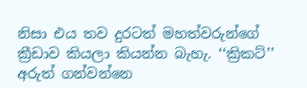නිසා එය තව දුරටත් මහත්වරුන්ගේ ක්‍රීඩාව කියලා කියන්න බැහැ. ‘‘ක්‍රිකට්’’ අරුත් ගන්වන්නෙ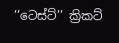‘‘ටෙස්ට්’’ ක්‍රිකට්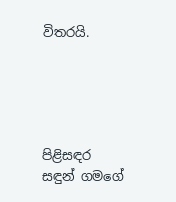විතරයි.





පිළිසඳර
සඳුන් ගමගේ